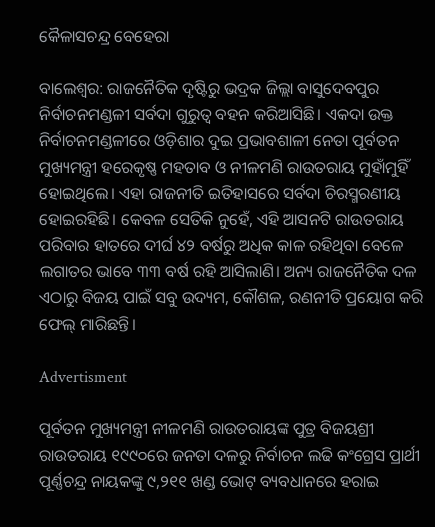କୈଳାସଚନ୍ଦ୍ର ବେହେରା

ବାଲେଶ୍ବର: ରାଜନୈତିକ ଦୃଷ୍ଟିରୁ ଭଦ୍ରକ ଜିଲ୍ଲା ବାସୁଦେବପୁର ନିର୍ବାଚନମଣ୍ଡଳୀ ସର୍ବଦା ଗୁରୁତ୍ବ ବହନ କରିଆସିଛି। ଏକଦା ଉକ୍ତ ନିର୍ବାଚନମଣ୍ଡଳୀରେ ଓଡ଼ିଶାର ଦୁଇ ପ୍ରଭାବଶାଳୀ ନେତା ପୂର୍ବତନ ମୁଖ୍ୟମନ୍ତ୍ରୀ ହରେକୃଷ୍ଣ ମହତାବ ଓ ନୀଳମଣି ରାଉତରାୟ ମୁହାଁମୁହିଁ ହୋଇଥିଲେ। ଏହା ରାଜନୀତି ଇତିହାସରେ ସର୍ବଦା ଚିରସ୍ମରଣୀୟ ହୋଇରହିଛି। କେବଳ ସେତିକି ନୁହେଁ, ଏହି ଆସନଟି ରାଉତରାୟ ପରିବାର ହାତରେ ଦୀର୍ଘ ୪୨ ବର୍ଷରୁ ଅଧିକ କାଳ ରହିଥିବା ବେଳେ ଲଗାତର ଭାବେ ୩୩ ବର୍ଷ ରହି ଆସିଲାଣି। ଅନ୍ୟ ରାଜନୈତିକ ଦଳ ଏଠାରୁ ବିଜୟ ପାଇଁ ସବୁ ଉଦ୍ୟମ, କୌଶଳ, ରଣନୀତି ପ୍ରୟୋଗ କରି ଫେଲ୍‌ ମାରିଛନ୍ତି।

Advertisment

ପୂର୍ବତନ ମୁଖ୍ୟମନ୍ତ୍ରୀ ନୀଳମଣି ରାଉତରାୟଙ୍କ ପୁତ୍ର ବିଜୟଶ୍ରୀ ରାଉତରାୟ ୧୯୯୦ରେ ଜନତା ଦଳରୁ ନିର୍ବାଚନ ଲଢି କଂଗ୍ରେସ ପ୍ରାର୍ଥୀ ପୂର୍ଣ୍ଣଚନ୍ଦ୍ର ନାୟକଙ୍କୁ ୯,୨୧୧ ଖଣ୍ଡ ଭୋଟ୍‌ ବ୍ୟବଧାନରେ ହରାଇ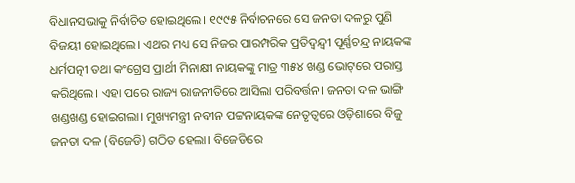ବିଧାନସଭାକୁ ନିର୍ବାଚିତ ହୋଇଥିଲେ। ୧୯୯୫ ନିର୍ବାଚନରେ ସେ ଜନତା ଦଳରୁ ପୁଣି ବିଜୟୀ ହୋଇଥିଲେ। ଏଥର ମଧ୍ୟ ସେ ନିଜର ପାରମ୍ପରିକ ପ୍ରତିଦ୍ବନ୍ଦ୍ବୀ ପୂର୍ଣ୍ଣଚନ୍ଦ୍ର ନାୟକଙ୍କ ଧର୍ମପତ୍ନୀ ତଥା କଂଗ୍ରେସ ପ୍ରାର୍ଥୀ ମିନାକ୍ଷୀ ନାୟକଙ୍କୁ ମାତ୍ର ୩୫୪ ଖଣ୍ଡ ଭୋଟ୍‌ରେ ପରାସ୍ତ କରିଥିଲେ। ଏହା ପରେ ରାଜ୍ୟ ରାଜନୀତିରେ ଆସିଲା ପରିବର୍ତ୍ତନ। ଜନତା ଦଳ ଭାଙ୍ଗି ଖଣ୍ଡଖଣ୍ଡ ହୋଇଗଲା। ମୁଖ୍ୟମନ୍ତ୍ରୀ ନବୀନ ପଟ୍ଟନାୟକଙ୍କ ନେତୃତ୍ବରେ ଓଡ଼ିଶାରେ ବିଜୁ ଜନତା ଦଳ (ବିଜେଡି) ଗଠିତ ହେଲା। ବିଜେଡିରେ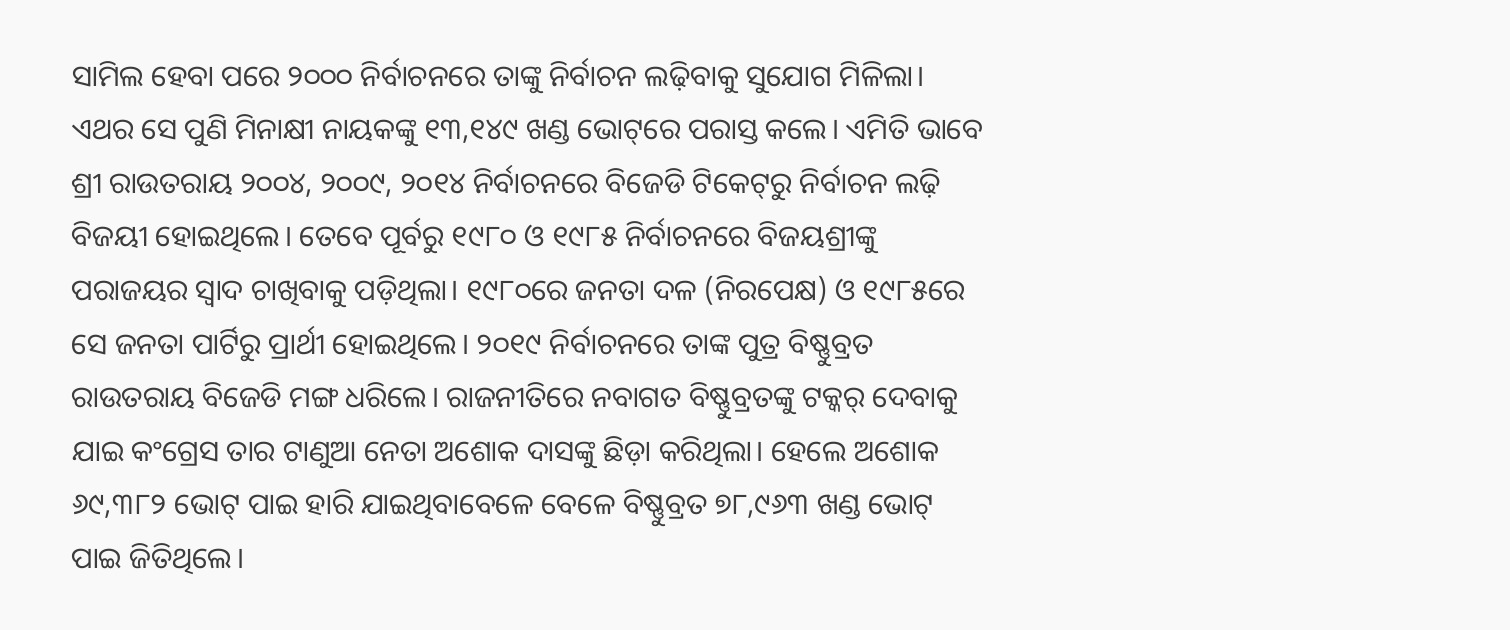ସାମିଲ ହେବା ପରେ ୨୦୦୦ ନିର୍ବାଚନରେ ତାଙ୍କୁ ନିର୍ବାଚନ ଲଢ଼ିବାକୁ ସୁଯୋଗ ମିଳିଲା। ଏଥର ସେ ପୁଣି ମିନାକ୍ଷୀ ନାୟକଙ୍କୁ ୧୩,୧୪୯ ଖଣ୍ଡ ଭୋଟ୍‌ରେ ପରାସ୍ତ କଲେ। ଏମିତି ଭାବେ ଶ୍ରୀ ରାଉତରାୟ ୨୦୦୪, ୨୦୦୯, ୨୦୧୪ ନିର୍ବାଚନରେ ବିଜେଡି ଟିକେଟ୍‌ରୁ ନିର୍ବାଚନ ଲଢ଼ି ବିଜୟୀ ହୋଇଥିଲେ। ତେବେ ପୂର୍ବରୁ ୧୯୮୦ ଓ ୧୯୮୫ ନିର୍ବାଚନରେ ବିଜୟଶ୍ରୀଙ୍କୁ ପରାଜୟର ସ୍ବାଦ ଚାଖିବାକୁ ପଡ଼ିଥିଲା। ୧୯୮୦ରେ ଜନତା ଦଳ (ନିରପେକ୍ଷ) ଓ ୧୯୮୫ରେ ସେ ଜନତା ପାର୍ଟିରୁ ପ୍ରାର୍ଥୀ ହୋଇଥିଲେ। ୨୦୧୯ ନିର୍ବାଚନରେ ତାଙ୍କ ପୁତ୍ର ବିଷ୍ଣୁବ୍ରତ ରାଉତରାୟ ବିଜେଡି ମଙ୍ଗ ଧରିଲେ। ରାଜନୀତିରେ ନବାଗତ ବିଷ୍ଣୁବ୍ରତଙ୍କୁ ଟକ୍କର୍‌ ଦେବାକୁ ଯାଇ କଂଗ୍ରେସ ତାର ଟାଣୁଆ ନେତା ଅଶୋକ ଦାସଙ୍କୁ ଛିଡ଼ା କରିଥିଲା। ହେଲେ ଅଶୋକ ୬୯,୩୮୨ ଭୋଟ୍‌ ପାଇ ହାରି ଯାଇଥିବାବେଳେ ବେଳେ ବିଷ୍ଣୁବ୍ରତ ୭୮,୯୬୩ ଖଣ୍ଡ ଭୋଟ୍‌ ପାଇ ଜିତିଥିଲେ।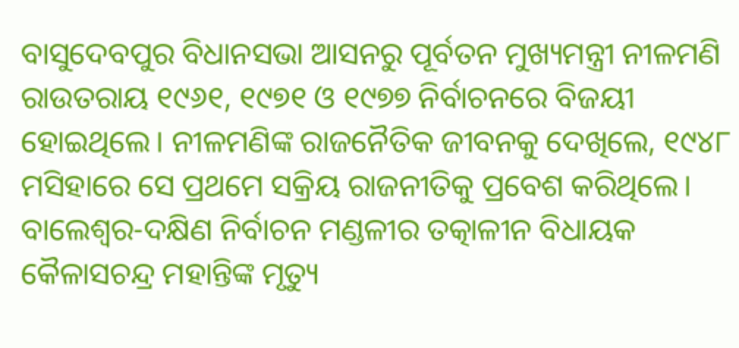ବାସୁଦେବପୁର ବିଧାନସଭା ଆସନରୁ ପୂର୍ବତନ ମୁଖ୍ୟମନ୍ତ୍ରୀ ନୀଳମଣି ରାଉତରାୟ ୧୯୬୧, ୧୯୭୧ ଓ ୧୯୭୭ ନିର୍ବାଚନରେ ବିଜୟୀ ହୋଇଥିଲେ। ନୀଳମଣିଙ୍କ ରାଜନୈତିକ ଜୀବନକୁ ଦେଖିଲେ, ୧୯୪୮ ମସିହାରେ ସେ ପ୍ରଥମେ ସକ୍ରିୟ ରାଜନୀତିକୁ ପ୍ରବେଶ କରିଥିଲେ। ବାଲେଶ୍ବର-ଦକ୍ଷିଣ ନିର୍ବାଚନ ମଣ୍ଡଳୀର ତତ୍କାଳୀନ ବିଧାୟକ କୈଳାସଚନ୍ଦ୍ର ମହାନ୍ତିଙ୍କ ମୃତ୍ୟୁ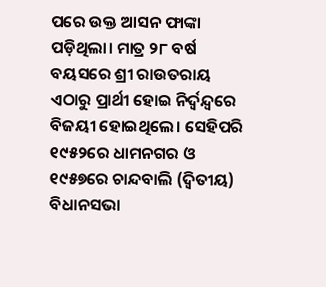ପରେ ଉକ୍ତ ଆସନ ଫାଙ୍କା ପଡ଼ିଥିଲା। ମାତ୍ର ୨୮ ବର୍ଷ ବୟସରେ ଶ୍ରୀ ରାଉତରାୟ ଏଠାରୁ ପ୍ରାର୍ଥୀ ହୋଇ ନିର୍ଦ୍ବନ୍ଦ୍ବରେ ବିଜୟୀ ହୋଇଥିଲେ। ସେହିପରି ୧୯୫୨ରେ ଧାମନଗର ଓ ୧୯୫୭ରେ ଚାନ୍ଦବାଲି (ଦ୍ବିତୀୟ) ବିଧାନସଭା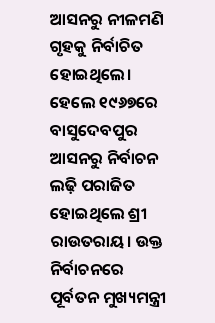ଆସନରୁ ନୀଳମଣି ଗୃହକୁ ନିର୍ବାଚିତ ହୋଇଥିଲେ। ହେଲେ ୧୯୬୭ରେ ବାସୁଦେବପୁର ଆସନରୁ ନିର୍ବାଚନ ଲଢ଼ି ପରାଜିତ ହୋଇଥିଲେ ଶ୍ରୀ ରାଉତରାୟ। ଉକ୍ତ ନିର୍ବାଚନରେ ପୂର୍ବତନ ମୁଖ୍ୟମନ୍ତ୍ରୀ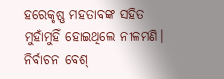ହରେକୃଷ୍ଣ ମହତାବଙ୍କ ସହିତ ମୁହାଁମୁହିଁ ହୋଇଥିଲେ ନୀଳମଣି। ନିର୍ବାଚନ ବେଶ୍‌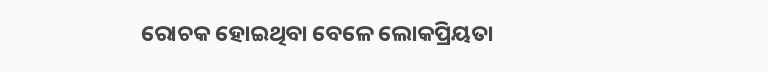ରୋଚକ ହୋଇଥିବା ବେଳେ ଲୋକପ୍ରିୟତା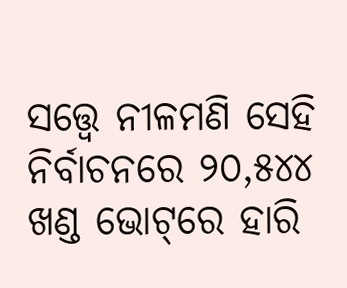ସତ୍ତ୍ବେ ନୀଳମଣି ସେହି ନିର୍ବାଚନରେ ୨୦,୫୪୪ ଖଣ୍ଡ ଭୋଟ୍‌ରେ ହାରି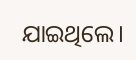ଯାଇଥିଲେ।